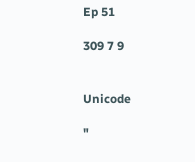Ep 51

309 7 9


Unicode

"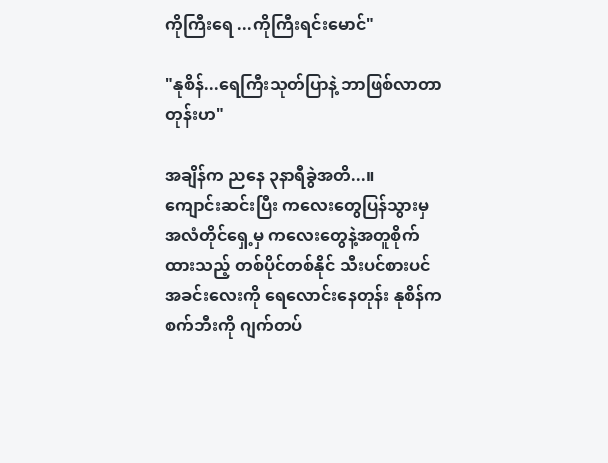ကိုကြီးရေ ...ကိုကြီးရင်းမောင်"

"နုစိန်...ရေကြီးသုတ်ပြာနဲ့ ဘာဖြစ်လာတာတုန်းဟ"

အချိန်က ညနေ ၃နာရီခွဲအတိ...။
ကျောင်းဆင်းပြီး ကလေးတွေပြန်သွားမှ အလံတိုင်ရှေ့မှ ကလေးတွေနဲ့အတူစိုက်ထားသည့် တစ်ပိုင်တစ်နိုင် သီးပင်စားပင်အခင်းလေးကို ရေလောင်းနေတုန်း နုစိန်က စက်ဘီးကို ဂျက်တပ်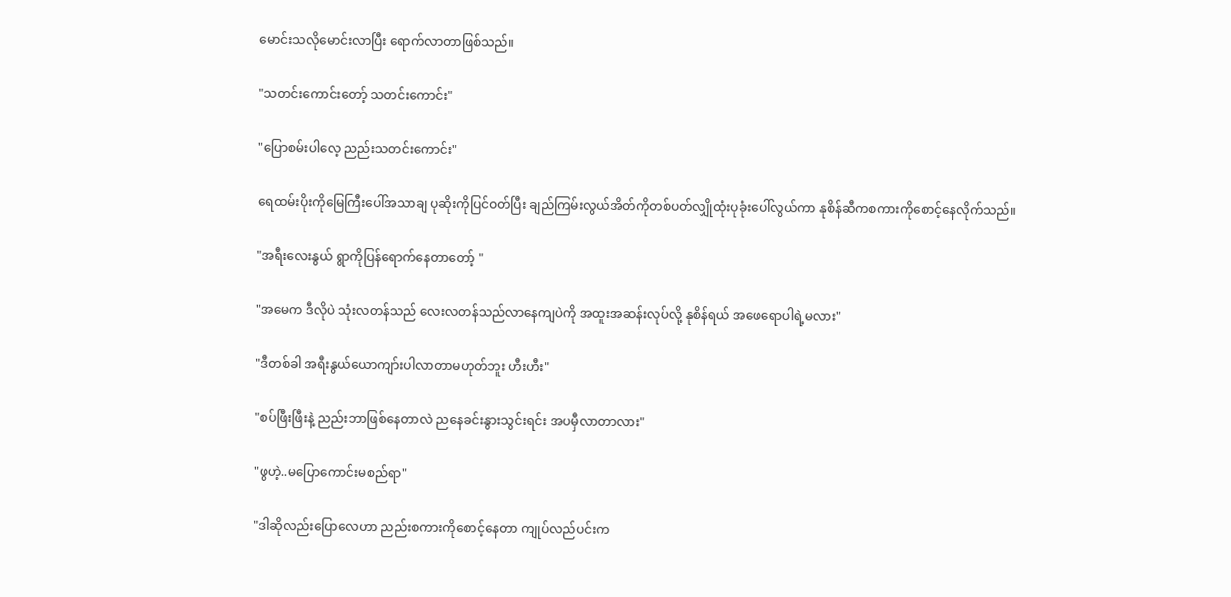မောင်းသလိုမောင်းလာပြီး ရောက်လာတာဖြစ်သည်။

"သတင်းကောင်းတော့် သတင်းကောင်း"

"ပြောစမ်းပါလေ့ ညည်းသတင်းကောင်း"

ရေထမ်းပိုးကိုမြေကြီးပေါ်အသာချ ပုဆိုးကိုပြင်ဝတ်ပြီး ချည်ကြမ်းလွယ်အိတ်ကိုတစ်ပတ်လျှိုထုံးပုခုံးပေါ်လွယ်ကာ နုစိန်ဆီကစကားကိုစောင့်နေလိုက်သည်။

"အရီးလေးနွယ် ရွာကိုပြန်ရောက်နေတာတော့် "

"အမေက ဒီလိုပဲ သုံးလတန်သည် လေးလတန်သည်လာနေကျပဲကို အထူးအဆန်းလုပ်လို့ နုစိန်ရယ် အဖေရောပါရဲ့မလား"

"ဒီတစ်ခါ အရီးနွယ်ယောကျာ်းပါလာတာမဟုတ်ဘူး ဟီးဟီး"

"စပ်ဖြီးဖြီးနဲ့ ညည်းဘာဖြစ်နေတာလဲ ညနေခင်းနွားသွင်းရင်း အပမှီလာတာလား"

"ဖွဟဲ့..မပြောကောင်းမစည်ရာ"

"ဒါဆိုလည်းပြောလေဟာ ညည်းစကားကိုစောင့်နေတာ ကျုပ်လည်ပင်းက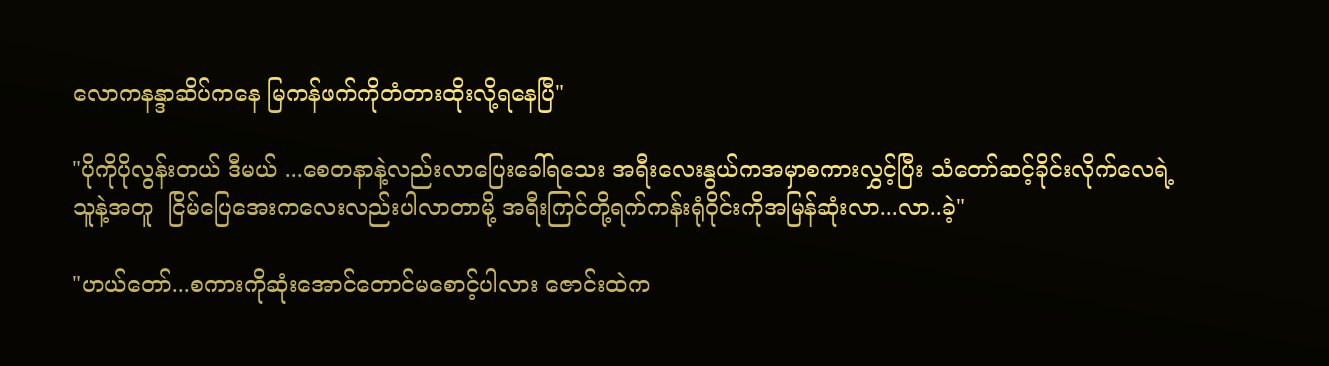လောကနန္ဒာဆိပ်ကနေ မြကန်ဖက်ကိုတံတားထိုးလို့ရနေပြီ"

"ပိုကိုပိုလွန်းတယ် ဒီမယ် ...စေတနာနဲ့လည်းလာပြေးခေါ်ရသေး အရီးလေးနွယ်ကအမှာစကားလွှင့်ပြီး သံတော်ဆင့်ခိုင်းလိုက်လေရဲ့
သူနဲ့အတူ  ငြိမ်ပြေအေးကလေးလည်းပါလာတာမို့ အရီးကြင်တို့ရက်ကန်းရုံဝိုင်းကိုအမြန်ဆုံးလာ...လာ..ခဲ့"

"ဟယ်တော်...စကားကိုဆုံးအောင်တောင်မစောင့်ပါလား ဇောင်းထဲက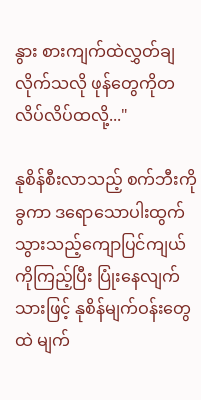နွား စားကျက်ထဲလွှတ်ချလိုက်သလို ဖုန်တွေကိုတလိပ်လိပ်ထလို့..."

နုစိန်စီးလာသည့် စက်ဘီးကိုခွကာ ဒရောသောပါးထွက်သွားသည့်ကျောပြင်ကျယ်ကိုကြည့်ပြီး ပြုံးနေလျက်သားဖြင့် နုစိန်မျက်ဝန်းတွေထဲ မျက်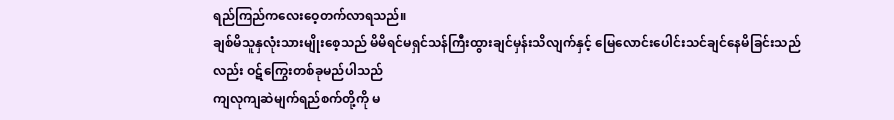ရည်ကြည်ကလေးဝေ့တက်လာရသည်။
ချစ်မိသူနှလုံးသားမျိုးစေ့သည် မိမိရင်မရှင်သန်ကြီးထွားချင်မှန်းသိလျက်နှင့် မြေလောင်းပေါင်းသင်ချင်နေမိခြင်းသည်လည်း ဝဋ်ကြွေးတစ်ခုမည်ပါသည်
ကျလုကျဆဲမျက်ရည်စက်တို့ကို မ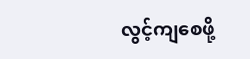လွင့်ကျစေဖို့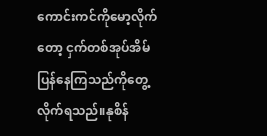ကောင်းကင်ကိုမော့လိုက်တော့ ငှက်တစ်အုပ်အိမ်ပြန်နေကြသည်ကိုတွေ့လိုက်ရသည်။နုစိန်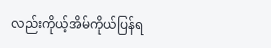လည်းကိုယ့်အိမ်ကိုယ်ပြန်ရ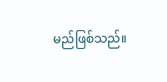မည်ဖြစ်သည်။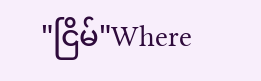"ငြိမ်"Where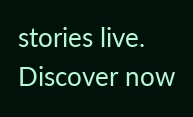stories live. Discover now